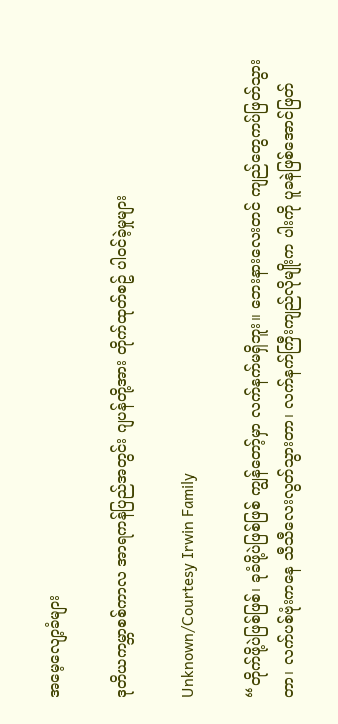အမေ့လျော့ခံများ

ဒုတိယကမ္ဘာစစ်ကာလ အာရကန်ပြည်အတွင်း ဂျပန်တို့အား တိုက်ထုတ်စဥ် ပါဝင်ခဲ့မှုများ

Unknown/Courtesy Irwin Family

“တိုက်ဖို့ပဲဖြစ်ဖြစ်၊ ခုခံဖို့ပဲဖြစ်ဖြစ် ကျွန်တော့်မှာ လက်နက်မရှိဘူး။ ဘေးနားလေးတင် ကျည်တွေကပ်ဖြတ်သွားတာ၊ လက်ပစ်ဗုံးကနေ သီသီလေးလွတ်သွားတာ၊ လက်နက်ကြီးကျည်လိုမျိုးက ပါးကို ပူခနဲဖြစ်အောင်ဖြတ်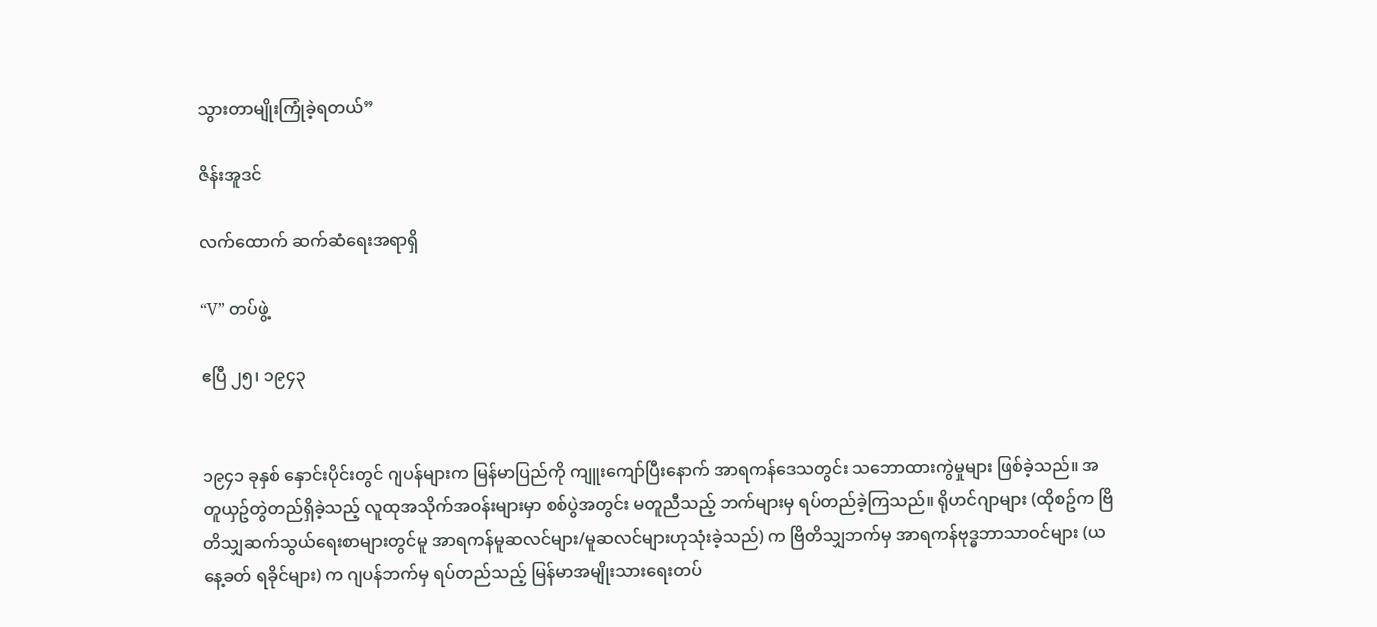သွားတာမျိုးကြုံခဲ့ရတယ်”

ဇိန်းအူဒင်

လက်ထောက် ဆက်ဆံရေးအရာရှိ

“V” တပ်ဖွဲ့

ဧပြီ ၂၅၊ ၁၉၄၃


၁၉၄၁ ခုနှစ် နှောင်းပိုင်းတွင် ဂျပန်များက မြန်မာပြည်ကို ကျူးကျော်ပြီးနောက် အာရကန်ဒေသတွင်း သဘောထားကွဲမှုများ ဖြစ်ခဲ့သည်။ အတူယှဥ်တွဲတည်ရှိခဲ့သည့် လူထုအသိုက်အဝန်းများမှာ စစ်ပွဲအတွင်း မတူညီသည့် ဘက်များမှ ရပ်တည်ခဲ့ကြသည်။ ရိုဟင်ဂျာများ (ထိုစဥ်က ဗြိတိသျှဆက်သွယ်ရေးစာများတွင်မူ အာရကန်မူဆလင်များ/မူဆလင်များဟုသုံးခဲ့သည်) က ဗြိတိသျှဘက်မှ အာရကန်ဗုဒ္ဓဘာသာဝင်များ (ယနေ့ခတ် ရခိုင်များ) က ဂျပန်ဘက်မှ ရပ်တည်သည့် မြန်မာအမျိုးသားရေးတပ်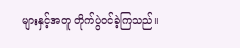များနှင့်အတူ တိုက်ပွဲဝင်ခဲ့ကြသည်။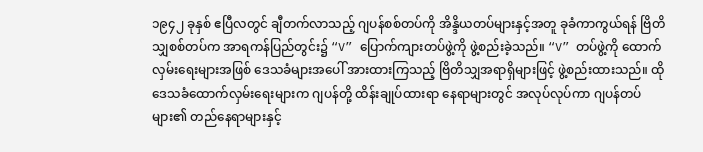၁၉၄၂ ခုနှစ် ဧပြီလတွင် ချီတက်လာသည့် ဂျပန်စစ်တပ်ကို အိန္ဒိယတပ်များနှင့်အတူ ခုခံကာကွယ်ရန် ဗြိတိသျှစစ်တပ်က အာရကန်ပြည်တွင်း၌ “V” ပြောက်ကျားတပ်ဖွဲ့ကို ဖွဲ့စည်းခဲ့သည်။ “V” တပ်ဖွဲ့ကို ထောက်လှမ်းရေးများအဖြစ် ဒေသခံများအပေါ် အားထားကြသည့် ဗြိတိသျှအရာရှိများဖြင့် ဖွဲ့စည်းထားသည်။ ထို ဒေသခံထောက်လှမ်းရေးများက ဂျပန်တို့ ထိန်းချုပ်ထားရာ နေရာများတွင် အလုပ်လုပ်ကာ ဂျပန်တပ်များ၏ တည်နေရာများနှင့်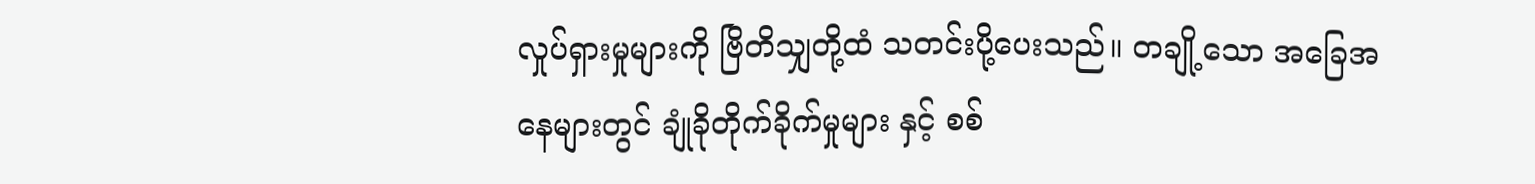လှုပ်ရှားမှုများကို ဗြိတိသျှတို့ထံ သတင်းပို့ပေးသည်။ တချို့သော အခြေအနေများတွင် ချုံခိုတိုက်ခိုက်မှုများ နှင့် စစ်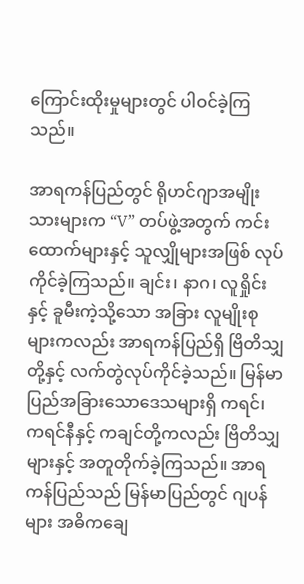ကြောင်းထိုးမှုများတွင် ပါဝင်ခဲ့ကြသည်။

အာရကန်ပြည်တွင် ရိုဟင်ဂျာအမျိုးသားများက “V” တပ်ဖွဲ့အတွက် ကင်းထောက်များနှင့် သူလျှိုများအဖြစ် လုပ်ကိုင်ခဲ့ကြသည်။ ချင်း၊ နာဂ၊ လူရှိုင်း နှင့် ခူမီးကဲ့သို့သော အခြား လူမျိုးစုများကလည်း အာရကန်ပြည်ရှိ ဗြိတိသျှတို့နှင့် လက်တွဲလုပ်ကိုင်ခဲ့သည်။ မြန်မာပြည်အခြားသောဒေသများရှိ ကရင်၊ ကရင်နီနှင့် ကချင်တို့ကလည်း ဗြိတိသျှများနှင့် အတူတိုက်ခဲ့ကြသည်။ အာရကန်ပြည်သည် မြန်မာပြည်တွင် ဂျပန်များ အဓိကချေ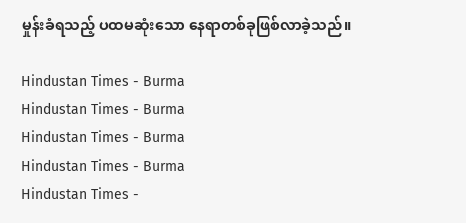မှုန်းခံရသည့် ပထမဆုံးသော နေရာတစ်ခုဖြစ်လာခဲ့သည်။

Hindustan Times - Burma
Hindustan Times - Burma
Hindustan Times - Burma
Hindustan Times - Burma
Hindustan Times -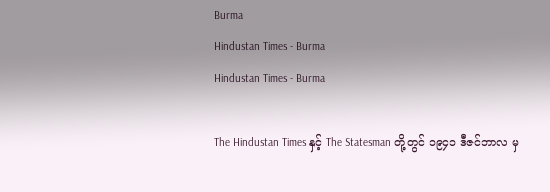Burma
Hindustan Times - Burma
Hindustan Times - Burma

The Hindustan Times နှင့် The Statesman တို့တွင် ၁၉၄၁ ဒီဇင်ဘာလ မှ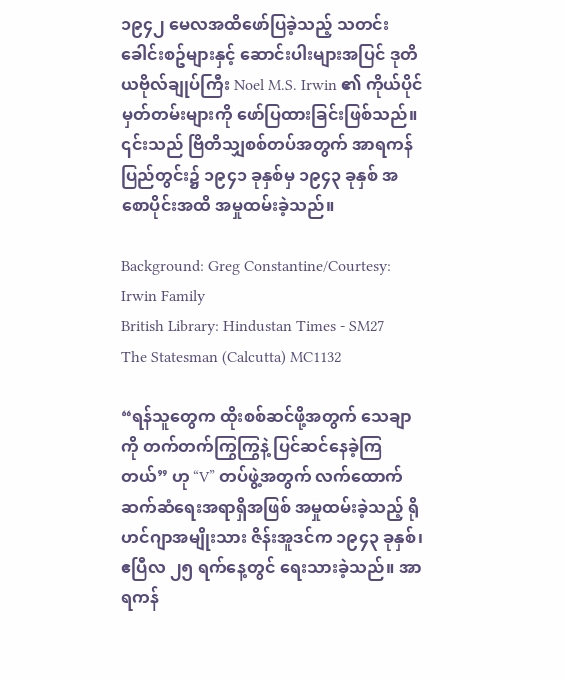၁၉၄၂ မေလအထိဖော်ပြခဲ့သည့် သတင်းခေါင်းစဥ်များနှင့် ဆောင်းပါးများအပြင် ဒုတိယဗိုလ်ချုပ်ကြီး Noel M.S. Irwin ၏ ကိုယ်ပိုင်မှတ်တမ်းများကို ဖော်ပြထားခြင်းဖြစ်သည်။ ၎င်းသည် ဗြိတိသျှစစ်တပ်အတွက် အာရကန်ပြည်တွင်း၌ ၁၉၄၁ ခုနှစ်မှ ၁၉၄၃ ခုနှစ် အစောပိုင်းအထိ အမှုထမ်းခဲ့သည်။

Background: Greg Constantine/Courtesy: Irwin Family
British Library: Hindustan Times - SM27
The Statesman (Calcutta) MC1132

“ရန်သူတွေက ထိုးစစ်ဆင်ဖို့အတွက် သေချာကို တက်တက်ကြွကြွနဲ့ ပြင်ဆင်နေခဲ့ကြတယ်” ဟု “V” တပ်ဖွဲ့အတွက် လက်ထောက်ဆက်ဆံရေးအရာရှိအဖြစ် အမှုထမ်းခဲ့သည့် ရိုဟင်ဂျာအမျိုးသား ဇိန်းအူဒင်က ၁၉၄၃ ခုနှစ်၊ ဧပြီလ ၂၅ ရက်နေ့တွင် ရေးသားခဲ့သည်။ အာရကန်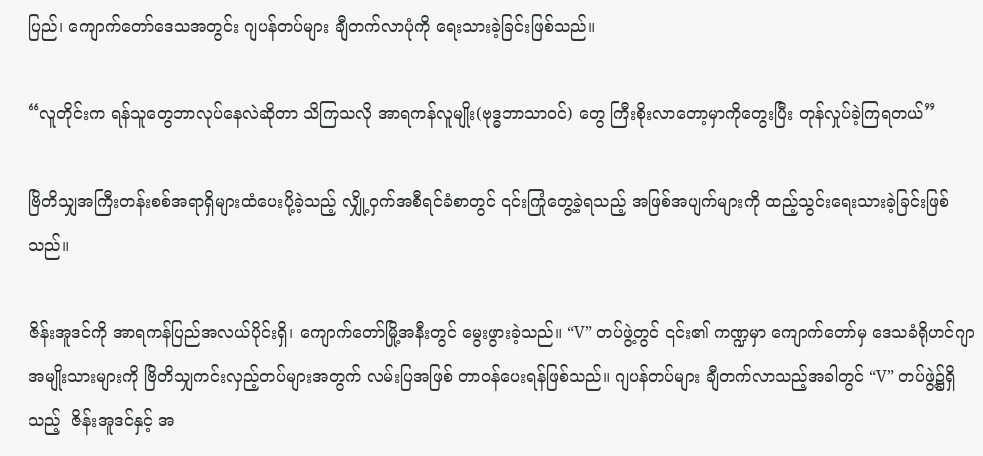ပြည်၊ ကျောက်တော်ဒေသအတွင်း ဂျပန်တပ်များ ချီတက်လာပုံကို ရေးသားခဲ့ခြင်းဖြစ်သည်။

“လူတိုင်းက ရန်သူတွေဘာလုပ်နေလဲဆိုတာ သိကြသလို အာရကန်လူမျိုး(ဗုဒ္ဓဘာသာဝင်) တွေ ကြီးစိုးလာတော့မှာကိုတွေးပြီး တုန်လှုပ်ခဲ့ကြရတယ်”

ဗြိတိသျှအကြီးတန်းစစ်အရာရှိများထံပေးပို့ခဲ့သည့် လျှို့ဝှက်အစီရင်ခံစာတွင် ၎င်းကြုံတွေ့ခဲ့ရသည့် အဖြစ်အပျက်များကို ထည့်သွင်းရေးသားခဲ့ခြင်းဖြစ်သည်။

ဇိန်းအူဒင်ကို အာရကန်ပြည်အလယ်ပိုင်းရှိ၊ ကျောက်တော်မြို့အနီးတွင် မွေးဖွားခဲ့သည်။ “V” တပ်ဖွဲ့တွင် ၎င်း၏ ကဏ္ဍမှာ ကျောက်တော်မှ ဒေသခံရိုဟင်ဂျာ အမျိုးသားများကို ဗြိတိသျှကင်းလှည့်တပ်များအတွက် လမ်းပြအဖြစ် တာဝန်ပေးရန်ဖြစ်သည်။ ဂျပန်တပ်များ ချီတက်လာသည့်အခါတွင် “V” တပ်ဖွဲ့၌ရှိသည့်  ဇိန်းအူဒင်နှင့် အ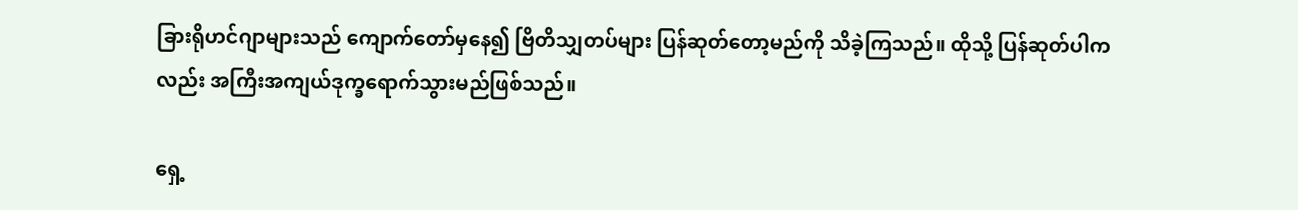ခြားရိုဟင်ဂျာများသည် ကျောက်တော်မှနေ၍ ဗြိတိသျှတပ်များ ပြန်ဆုတ်တော့မည်ကို သိခဲ့ကြသည်။ ထိုသို့ ပြန်ဆုတ်ပါကလည်း အကြီးအကျယ်ဒုက္ခရောက်သွားမည်ဖြစ်သည်။

ရှေ့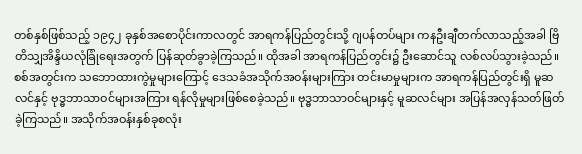တစ်နှစ်ဖြစ်သည့် ၁၉၄၂ ခုနှစ်အစောပိုင်းကာလတွင် အာရကန်ပြည်တွင်းသို့ ဂျပန်တပ်များ ကနဦးချီတက်လာသည့်အခါ ဗြိတိသျှအိန္ဒိယလုံခြုံရေးအတွက် ပြန်ဆုတ်ခွာခဲ့ကြသည်။ ထိုအခါ အာရကန်ပြည်တွင်း၌ ဦးဆောင်သူ လစ်လပ်သွားခဲ့သည်။ စစ်အတွင်းက သဘောထားကွဲမှုများကြောင့် ဒေသခံအသိုက်အဝန်းများကြား တင်းမာမှုများက အာရကန်ပြည်တွင်းရှိ မူဆလင်နှင့် ဗုဒ္ဓဘာသာဝင်များအကြား ရန်လိုမှုများဖြစ်စေခဲ့သည်။ ဗုဒ္ဓဘာသာဝင်များနှင့် မူဆလင်များ အပြန်အလှန်သတ်ဖြတ်ခဲ့ကြသည်။ အသိုက်အဝန်းနှစ်ခုစလုံး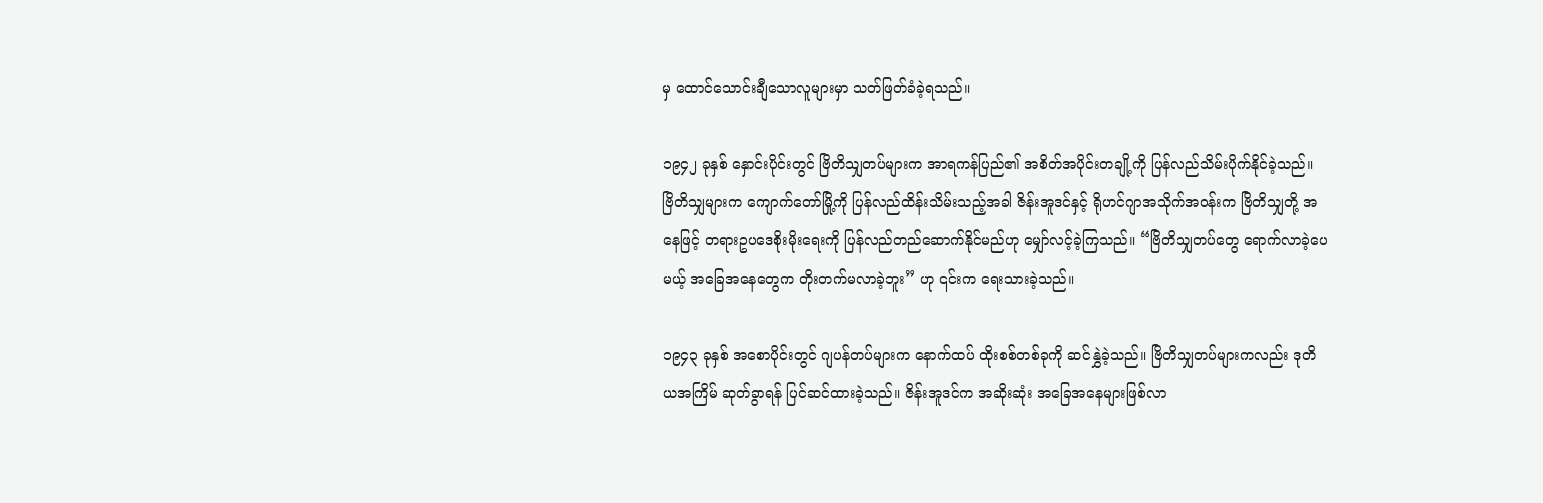မှ ထောင်သောင်းချီသောလူများမှာ သတ်ဖြတ်ခံခဲ့ရသည်။

၁၉၄၂ ခုနှစ် နှောင်းပိုင်းတွင် ဗြိတိသျှတပ်များက အာရကန်ပြည်၏ အစိတ်အပိုင်းတချို့ကို ပြန်လည်သိမ်းပိုက်နိုင်ခဲ့သည်။ ဗြိတိသျှများက ကျောက်တော်မြို့ကို ပြန်လည်ထိန်းသိမ်းသည့်အခါ ဇိန်းအူဒင်နှင့် ရိုဟင်ဂျာအသိုက်အဝန်းက ဗြိတိသျှတို့ အနေဖြင့် တရားဥပဒေစိုးမိုးရေးကို ပြန်လည်တည်ဆောက်နိုင်မည်ဟု မျှော်လင့်ခဲ့ကြသည်။ “ဗြိတိသျှတပ်တွေ ရောက်လာခဲ့ပေမယ့် အခြေအနေတွေက တိုးတက်မလာခဲ့ဘူး” ဟု ၎င်းက ရေးသားခဲ့သည်။

၁၉၄၃ ခုနှစ် အစောပိုင်းတွင် ဂျပန်တပ်များက နောက်ထပ် ထိုးစစ်တစ်ခုကို ဆင်နွှဲခဲ့သည်။ ဗြိတိသျှတပ်များကလည်း ဒုတိယအကြိမ် ဆုတ်ခွာရန် ပြင်ဆင်ထားခဲ့သည်။ ဇိန်းအူဒင်က အဆိုးဆုံး အခြေအနေများဖြစ်လာ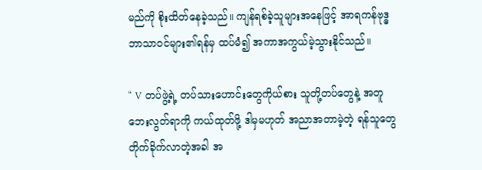မည်ကို စိုးထိတ်နေခဲ့သည်။ ကျန်ရစ်ခဲ့သူများအနေဖြင့် အာရကန်ဗုဒ္ဓဘာသာဝင်များ၏ရန်မှ ထပ်မံ၍ အကာအကွယ်မဲ့သွားနိုင်သည်။

“ V တပ်ဖွဲ့ရဲ့ တပ်သားဟောင်းတွေကိုယ်စား သူတို့တပ်တွေနဲ့ အတူ ဘေးလွတ်ရာကို ကယ်ထုတ်ဖို့ ဒါမှမဟုတ် အညာအတာမဲ့တဲ့ ရန်သူတွေတိုက်ခိုက်လာတဲ့အခါ အ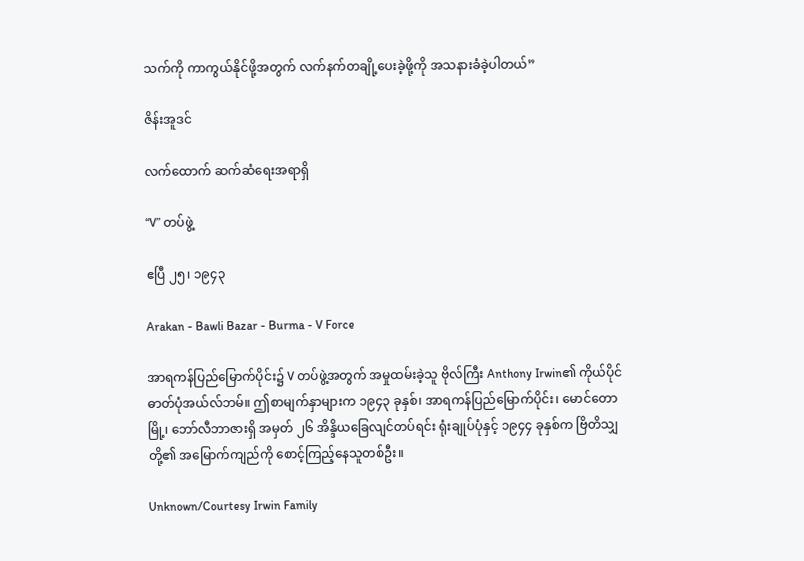သက်ကို ကာကွယ်နိုင်ဖို့အတွက် လက်နက်တချို့ပေးခဲ့ဖို့ကို အသနားခံခဲ့ပါတယ်”

ဇိန်းအူဒင်

လက်ထောက် ဆက်ဆံရေးအရာရှိ

“V” တပ်ဖွဲ့

ဧပြီ ၂၅၊ ၁၉၄၃

Arakan - Bawli Bazar - Burma - V Force

အာရကန်ပြည်မြောက်ပိုင်း၌ V တပ်ဖွဲ့အတွက် အမှုထမ်းခဲ့သူ ဗိုလ်ကြီး Anthony Irwin၏ ကိုယ်ပိုင်ဓာတ်ပုံအယ်လ်ဘမ်။ ဤစာမျက်နှာများက ၁၉၄၃ ခုနှစ်၊ အာရကန်ပြည်မြောက်ပိုင်း၊ မောင်တောမြို့၊ ဘော်လီဘာဇားရှိ အမှတ် ၂၆ အိန္ဒိယခြေလျင်တပ်ရင်း ရုံးချုပ်ပုံနှင့် ၁၉၄၄ ခုနှစ်က ဗြိတိသျှတို့၏ အမြောက်ကျည်ကို စောင့်ကြည့်နေသူတစ်ဦး။

Unknown/Courtesy Irwin Family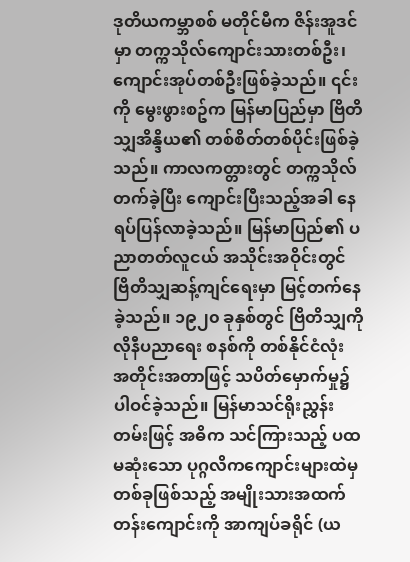ဒုတိယကမ္ဘာစစ် မတိုင်မီက ဇိန်းအူဒင်မှာ တက္ကသိုလ်ကျောင်းသားတစ်ဦး၊ ကျောင်းအုပ်တစ်ဦးဖြစ်ခဲ့သည်။ ၎င်းကို မွေးဖွားစဥ်က မြန်မာပြည်မှာ ဗြိတိသျှအိန္ဒိယ၏ တစ်စိတ်တစ်ပိုင်းဖြစ်ခဲ့သည်။ ကာလကတ္တားတွင် တက္ကသိုလ်တက်ခဲ့ပြီး ကျောင်းပြီးသည့်အခါ နေရပ်ပြန်လာခဲ့သည်။ မြန်မာပြည်၏ ပညာတတ်လူငယ် အသိုင်းအဝိုင်းတွင် ဗြိတိသျှဆန့်ကျင်ရေးမှာ မြင့်တက်နေခဲ့သည်။ ၁၉၂၀ ခုနှစ်တွင် ဗြိတိသျှကိုလိုနီပညာရေး စနစ်ကို တစ်နိုင်ငံလုံး အတိုင်းအတာဖြင့် သပိတ်မှောက်မှု၌ ပါဝင်ခဲ့သည်။ မြန်မာသင်ရိုးညွှန်းတမ်းဖြင့် အဓိက သင်ကြားသည့် ပထမဆုံးသော ပုဂ္ဂလိကကျောင်းများထဲမှ တစ်ခုဖြစ်သည့် အမျိုးသားအထက်တန်းကျောင်းကို အာကျပ်ခရိုင် (ယ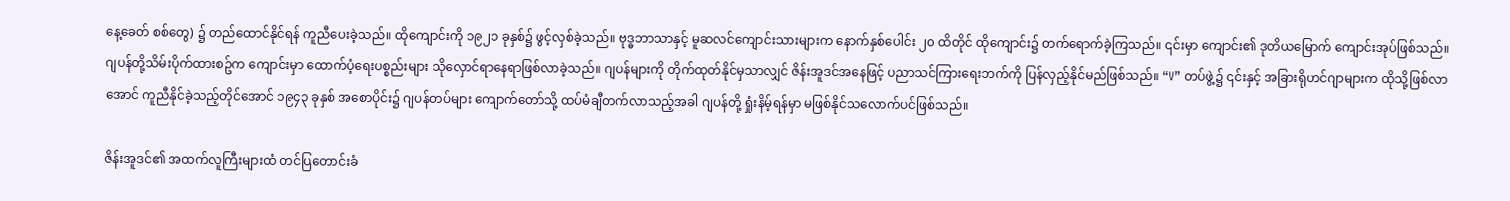နေ့ခေတ် စစ်တွေ) ၌ တည်ထောင်နိုင်ရန် ကူညီပေးခဲ့သည်။ ထိုကျောင်းကို ၁၉၂၁ ခုနှစ်၌ ဖွင့်လှစ်ခဲ့သည်။ ဗုဒ္ဓဘာသာနှင့် မူဆလင်ကျောင်းသားများက နောက်နှစ်ပေါင်း ၂၀ ထိတိုင် ထိုကျောင်း၌ တက်ရောက်ခဲ့ကြသည်။ ၎င်းမှာ ကျောင်း၏ ဒုတိယမြောက် ကျောင်းအုပ်ဖြစ်သည်။ ဂျပန်တို့သိမ်းပိုက်ထားစဥ်က ကျောင်းမှာ ထောက်ပံ့ရေးပစ္စည်းများ သိုလှောင်ရာနေရာဖြစ်လာခဲ့သည်။ ဂျပန်များကို တိုက်ထုတ်နိုင်မှသာလျှင် ဇိန်းအူဒင်အနေဖြင့် ပညာသင်ကြားရေးဘက်ကို ပြန်လှည့်နိုင်မည်ဖြစ်သည်။ “V” တပ်ဖွဲ့၌ ၎င်းနှင့် အခြားရိုဟင်ဂျာများက ထိုသို့ဖြစ်လာအောင် ကူညီနိုင်ခဲ့သည့်တိုင်အောင် ၁၉၄၃ ခုနှစ် အစောပိုင်း၌ ဂျပန်တပ်များ ကျောက်တော်သို့ ထပ်မံချီတက်လာသည့်အခါ ဂျပန်တို့ ရှုံးနိမ့်ရန်မှာ မဖြစ်နိုင်သလောက်ပင်ဖြစ်သည်။

ဇိန်းအူဒင်၏ အထက်လူကြီးများထံ တင်ပြတောင်းခံ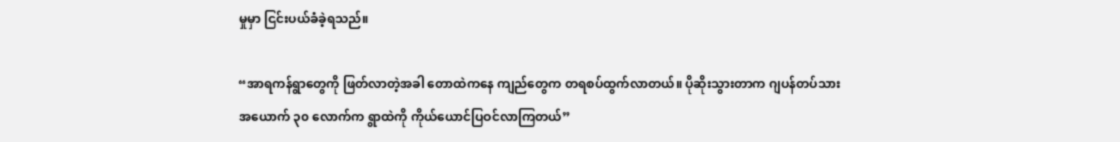မှုမှာ ငြင်းပယ်ခံခဲ့ရသည်။

“အာရကန်ရွာတွေကို ဖြတ်လာတဲ့အခါ တောထဲကနေ ကျည်တွေက တရစပ်ထွက်လာတယ်။ ပိုဆိုးသွားတာက ဂျပန်တပ်သား အယောက် ၃၀ လောက်က ရွာထဲကို ကိုယ်ယောင်ပြဝင်လာကြတယ်”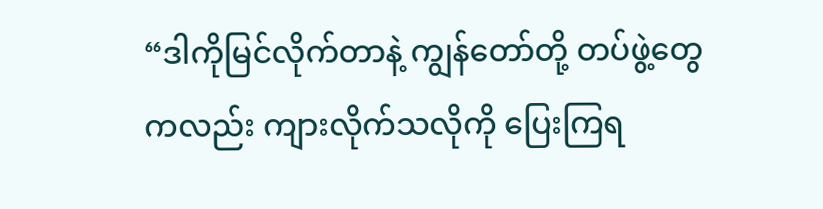“ဒါကိုမြင်လိုက်တာနဲ့ ကျွန်တော်တို့ တပ်ဖွဲ့တွေကလည်း ကျားလိုက်သလိုကို ပြေးကြရ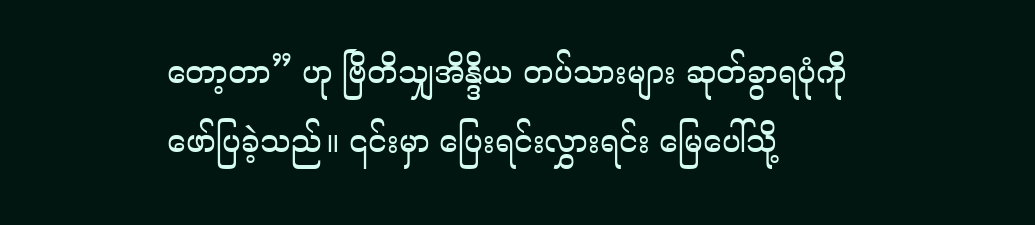တော့တာ” ဟု ဗြိတိသျှအိန္ဒိယ တပ်သားများ ဆုတ်ခွာရပုံကို ဖော်ပြခဲ့သည်။ ၎င်းမှာ ပြေးရင်းလွှားရင်း မြေပေါ်သို့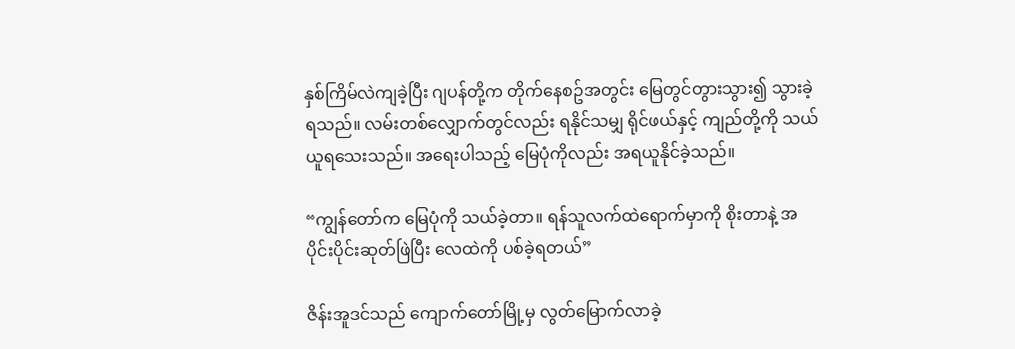နှစ်ကြိမ်လဲကျခဲ့ပြီး ဂျပန်တို့က တိုက်နေစဥ်အတွင်း မြေတွင်တွားသွား၍ သွားခဲ့ရသည်။ လမ်းတစ်လျှောက်တွင်လည်း ရနိုင်သမျှ ရိုင်ဖယ်နှင့် ကျည်တို့ကို သယ်ယူရသေးသည်။ အရေးပါသည့် မြေပုံကိုလည်း အရယူနိုင်ခဲ့သည်။

“ကျွန်တော်က မြေပုံကို သယ်ခဲ့တာ။ ရန်သူလက်ထဲရောက်မှာကို စိုးတာနဲ့ အပိုင်းပိုင်းဆုတ်ဖြဲပြီး လေထဲကို ပစ်ခဲ့ရတယ်”

ဇိန်းအူဒင်သည် ကျောက်တော်မြို့မှ လွတ်မြောက်လာခဲ့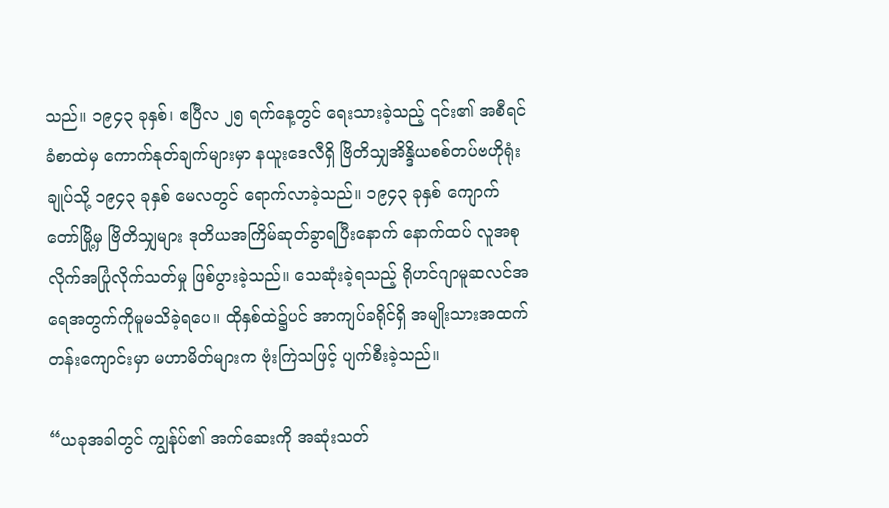သည်။ ၁၉၄၃ ခုနှစ်၊ ဧပြီလ ၂၅ ရက်နေ့တွင် ရေးသားခဲ့သည့် ၎င်း၏ အစီရင်ခံစာထဲမှ ကောက်နုတ်ချက်များမှာ နယူးဒေလီရှိ ဗြိတိသျှအိန္ဒိယစစ်တပ်ဗဟိုရုံးချုပ်သို့ ၁၉၄၃ ခုနှစ် မေလတွင် ရောက်လာခဲ့သည်။ ၁၉၄၃ ခုနှစ် ကျောက်တော်မြို့မှ ဗြိတိသျှများ ဒုတိယအကြိမ်ဆုတ်ခွာရပြီးနောက် နောက်ထပ် လူအစုလိုက်အပြုံလိုက်သတ်မှု ဖြစ်ပွားခဲ့သည်။ သေဆုံးခဲ့ရသည့် ရိုဟင်ဂျာမူဆလင်အရေအတွက်ကိုမူမသိခဲ့ရပေ။ ထိုနှစ်ထဲ၌ပင် အာကျပ်ခရိုင်ရှိ အမျိုးသားအထက်တန်းကျောင်းမှာ မဟာမိတ်များက ဗုံးကြဲသဖြင့် ပျက်စီးခဲ့သည်။

“ယခုအခါတွင် ကျွန်ုပ်၏ အက်ဆေးကို အဆုံးသတ်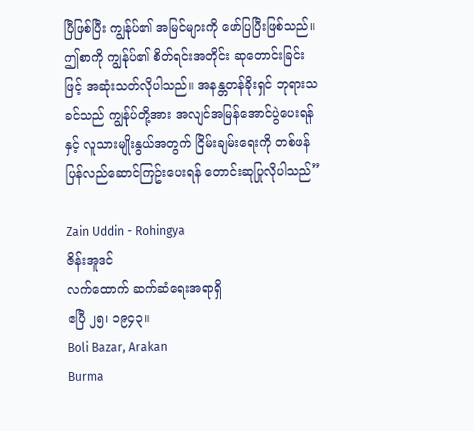ပြီဖြစ်ပြီး ကျွန်ုပ်၏ အမြင်များကို ဖော်ပြပြီးဖြစ်သည်။ ဤစာကို ကျွန်ုပ်၏ စိတ်ရင်းအတိုင်း ဆုတောင်းခြင်းဖြင့် အဆုံးသတ်လိုပါသည်။ အနန္တတန်ခိုးရှင် ဘုရားသခင်သည် ကျွန်ုပ်တို့အား အလျင်အမြန်အောင်ပွဲပေးရန်နှင့် လူသားမျိုးနွယ်အတွက် ငြိမ်းချမ်းရေးကို တစ်ဖန်ပြန်လည်ဆောင်ကြဥ်းပေးရန် တောင်းဆုပြုလိုပါသည်”

Zain Uddin - Rohingya
ဇိန်းအူဒင်
လက်ထောက် ဆက်ဆံရေးအရာရှိ
ဧပြီ ၂၅၊ ၁၉၄၃။
Boli Bazar, Arakan
Burma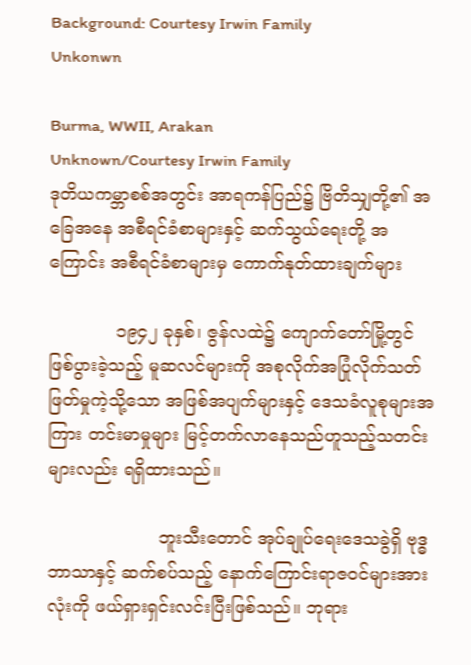Background: Courtesy Irwin Family
Unkonwn

Burma, WWII, Arakan
Unknown/Courtesy Irwin Family
ဒုတိယကမ္ဘာစစ်အတွင်း အာရကန်ပြည်၌ ဗြိတိသျှတို့၏ အခြေအနေ အစီရင်ခံစာများနှင့် ဆက်သွယ်ရေးတို့ အကြောင်း အစီရင်ခံစာများမှ ကောက်နုတ်ထားချက်များ

            ၁၉၄၂ ခုနှစ်၊ ဇွန်လထဲ၌ ကျောက်တော်မြို့တွင် ဖြစ်ပွားခဲ့သည့် မူဆလင်များကို အစုလိုက်အပြုံလိုက်သတ်ဖြတ်မှုကဲ့သို့သော အဖြစ်အပျက်များနှင့် ဒေသခံလူစုများအကြား တင်းမာမှုများ မြင့်တက်လာနေသည်ဟူသည့်သတင်းများလည်း ရရှိထားသည်။

                    ဘူးသီးတောင် အုပ်ချုပ်ရေးဒေသခွဲရှိ ဗုဒ္ဓဘာသာနှင့် ဆက်စပ်သည့် နောက်ကြောင်းရာဇဝင်များအားလုံးကို ဖယ်ရှားရှင်းလင်းပြီးဖြစ်သည်။ ဘုရား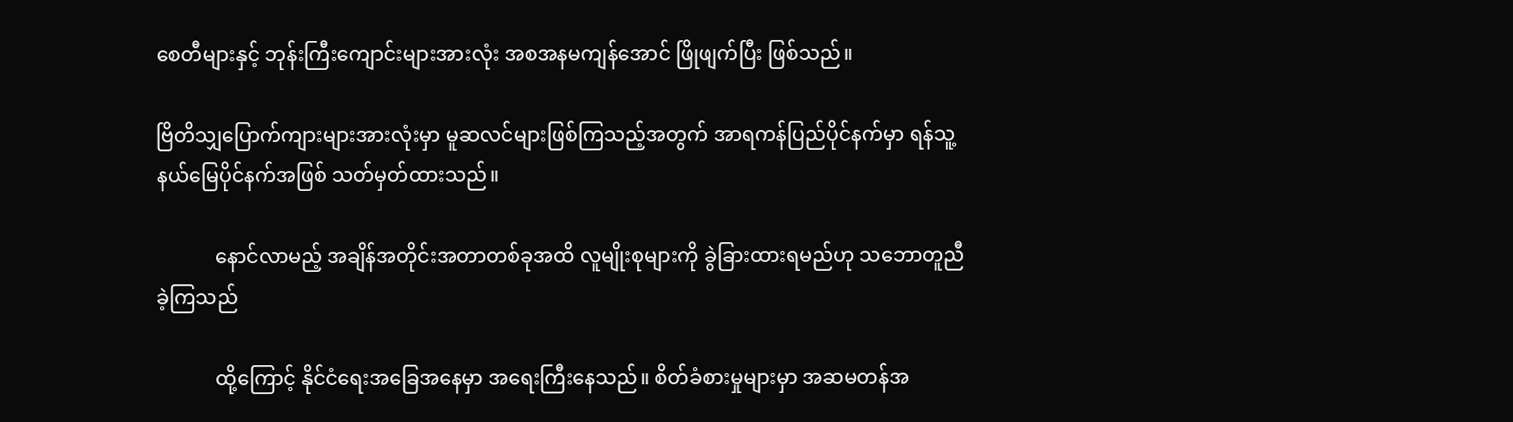စေတီများနှင့် ဘုန်းကြီးကျောင်းများအားလုံး အစအနမကျန်အောင် ဖြိုဖျက်ပြီး ဖြစ်သည်။

ဗြိတိသျှပြောက်ကျားများအားလုံးမှာ မူဆလင်များဖြစ်ကြသည့်အတွက် အာရကန်ပြည်ပိုင်နက်မှာ ရန်သူ့နယ်မြေပိုင်နက်အဖြစ် သတ်မှတ်ထားသည်။

            နောင်လာမည့် အချိန်အတိုင်းအတာတစ်ခုအထိ လူမျိုးစုများကို ခွဲခြားထားရမည်ဟု သဘောတူညီခဲ့ကြသည်

            ထို့ကြောင့် နိုင်ငံရေးအခြေအနေမှာ အရေးကြီးနေသည်။ စိတ်ခံစားမှုများမှာ အဆမတန်အ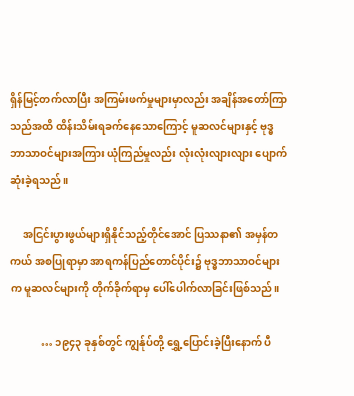ရှိန်မြင့်တက်လာပြီး အကြမ်းဖက်မှုများမှာလည်း အချိန်အတော်ကြာသည်အထိ ထိန်းသိမ်းရခက်နေသောကြောင့် မူဆလင်များနှင့် ဗုဒ္ဓဘာသာဝင်များအကြား ယုံကြည်မှုလည်း လုံးလုံးလျားလျား ပျောက်ဆုံးခဲ့ရသည်။

     အငြင်းပွားဖွယ်များရှိနိုင်သည့်တိုင်အောင် ပြဿနာ၏ အမှန်တကယ် အစပြုရာမှာ အာရကန်ပြည်တောင်ပိုင်း၌ ဗုဒ္ဓဘာသာဝင်များက မူဆလင်များကို တိုက်ခိုက်ရာမှ ပေါ်ပေါက်လာခြင်းဖြစ်သည်။

            … ၁၉၄၃ ခုနှစ်တွင် ကျွန်ုပ်တို့ ရွှေ့ပြောင်းခဲ့ပြီးနောက် ပီ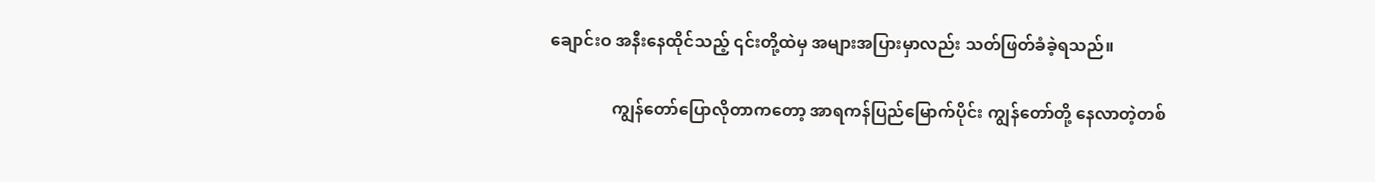ချောင်းဝ အနီးနေထိုင်သည့် ၎င်းတို့ထဲမှ အများအပြားမှာလည်း သတ်ဖြတ်ခံခဲ့ရသည်။

               ကျွန်တော်ပြောလိုတာကတော့ အာရကန်ပြည်မြောက်ပိုင်း ကျွန်တော်တို့ နေလာတဲ့တစ်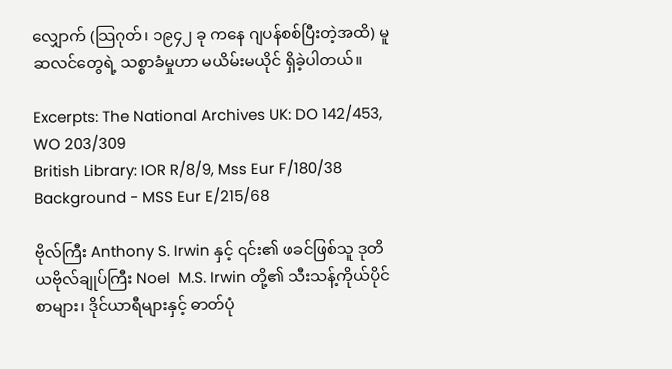လျှောက် (သြဂုတ်၊ ၁၉၄၂ ခု ကနေ ဂျပန်စစ်ပြီးတဲ့အထိ) မူဆလင်တွေရဲ့ သစ္စာခံမှုဟာ မယိမ်းမယိုင် ရှိခဲ့ပါတယ်။

Excerpts: The National Archives UK: DO 142/453, WO 203/309
British Library: IOR R/8/9, Mss Eur F/180/38
Background - MSS Eur E/215/68

ဗိုလ်ကြီး Anthony S. Irwin နှင့် ၎င်း၏ ဖခင်ဖြစ်သူ ဒုတိယဗိုလ်ချုပ်ကြီး Noel  M.S. Irwin တို့၏ သီးသန့်ကိုယ်ပိုင် စာများ၊ ဒိုင်ယာရီများနှင့် ဓာတ်ပုံ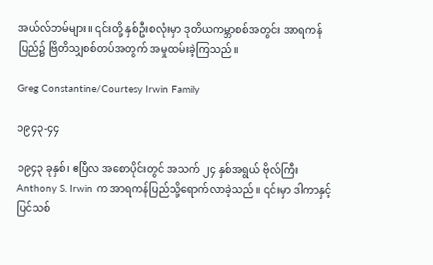အယ်လ်ဘမ်များ။ ၎င်းတို့ နှစ်ဦးစလုံးမှာ ဒုတိယကမ္ဘာစစ်အတွင်း အာရကန်ပြည်၌ ဗြိတိသျှစစ်တပ်အတွက် အမှုထမ်းခဲ့ကြသည်။

Greg Constantine/Courtesy Irwin Family

၁၉၄၃-၄၄

၁၉၄၃ ခုနှစ်၊ ဧပြီလ အစောပိုင်းတွင် အသက် ၂၄ နှစ်အရွယ် ဗိုလ်ကြီး Anthony S. Irwin က အာရကန်ပြည်သို့ရောက်လာခဲ့သည်။ ၎င်းမှာ ဒါကာနှင့် ပြင်သစ်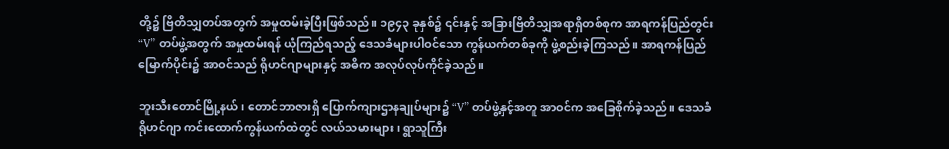တို့၌ ဗြိတိသျှတပ်အတွက် အမှုထမ်းခဲ့ပြီးဖြစ်သည်။ ၁၉၄၃ ခုနှစ်၌ ၎င်းနှင့် အခြားဗြိတိသျှအရာရှိတစ်စုက အာရကန်ပြည်တွင်း “V” တပ်ဖွဲ့အတွက် အမှုထမ်းရန် ယုံကြည်ရသည့် ဒေသခံများပါဝင်သော ကွန်ယက်တစ်ခုကို ဖွဲ့စည်းခဲ့ကြသည်။ အာရကန်ပြည်မြောက်ပိုင်း၌ အာဝင်သည် ရိုဟင်ဂျာများနှင့် အဓိက အလုပ်လုပ်ကိုင်ခဲ့သည်။

ဘူးသီးတောင်မြို့နယ်၊ တောင်ဘာဇားရှိ ပြောက်ကျားဌာနချုပ်များ၌ “V” တပ်ဖွဲ့နှင့်အတူ အာဝင်က အခြေစိုက်ခဲ့သည်။ ဒေသခံ ရိုဟင်ဂျာ ကင်းထောက်ကွန်ယက်ထဲတွင် လယ်သမားများ၊ ရွာသူကြီး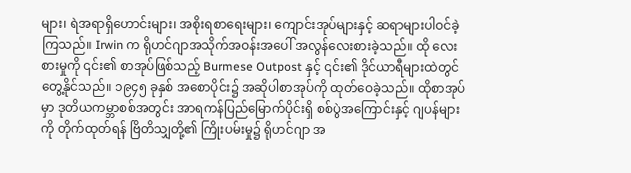များ၊ ရဲအရာရှိဟောင်းများ၊ အစိုးရစာရေးများ၊ ကျောင်းအုပ်များနှင့် ဆရာများပါဝင်ခဲ့ကြသည်။ Irwin က ရိုဟင်ဂျာအသိုက်အဝန်းအပေါ် အလွန်လေးစားခဲ့သည်။ ထို လေးစားမှုကို ၎င်း၏ စာအုပ်ဖြစ်သည့် Burmese Outpost နှင့် ၎င်း၏ ဒိုင်ယာရီများထဲတွင်တွေ့နိုင်သည်။ ၁၉၄၅ ခုနှစ် အစောပိုင်း၌ အဆိုပါစာအုပ်ကို ထုတ်ဝေခဲ့သည်။ ထိုစာအုပ်မှာ ဒုတိယကမ္ဘာစစ်အတွင်း အာရကန်ပြည်မြောက်ပိုင်းရှိ စစ်ပွဲအကြောင်းနှင့် ဂျပန်များကို တိုက်ထုတ်ရန် ဗြိတိသျှတို့၏ ကြိုးပမ်းမှု၌ ရိုဟင်ဂျာ အ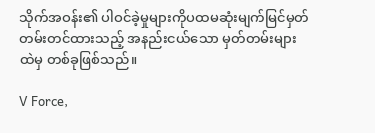သိုက်အဝန်း၏ ပါဝင်ခဲ့မှုများကိုပထမဆုံးမျက်မြင်မှတ်တမ်းတင်ထားသည့် အနည်းငယ်သော မှတ်တမ်းများထဲမှ တစ်ခုဖြစ်သည်။

V Force,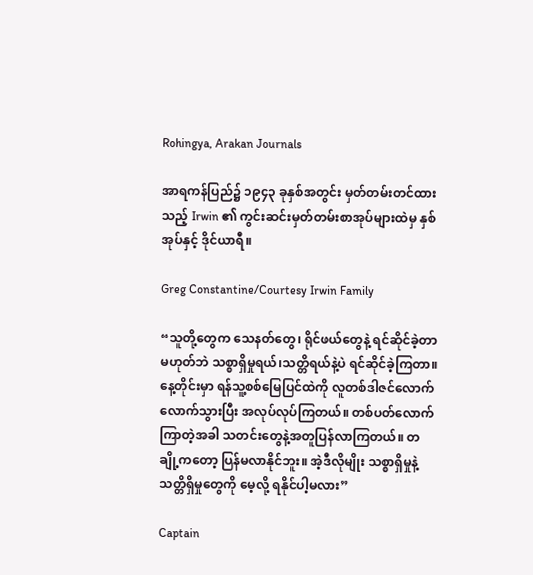Rohingya, Arakan Journals

အာရကန်ပြည်၌ ၁၉၄၃ ခုနှစ်အတွင်း မှတ်တမ်းတင်ထားသည့် Irwin ၏ ကွင်းဆင်းမှတ်တမ်းစာအုပ်များထဲမှ နှစ်အုပ်နှင့် ဒိုင်ယာရီ။

Greg Constantine/Courtesy Irwin Family

“သူတို့တွေက သေနတ်တွေ၊ ရိုင်ဖယ်တွေနဲ့ ရင်ဆိုင်ခဲ့တာမဟုတ်ဘဲ သစ္စာရှိမှုရယ်၊သတ္တိရယ်နဲ့ပဲ ရင်ဆိုင်ခဲ့ကြတာ။ နေ့တိုင်းမှာ ရန်သူ့စစ်မြေပြင်ထဲကို လူတစ်ဒါဇင်လောက်လောက်သွားပြီး အလုပ်လုပ်ကြတယ်။ တစ်ပတ်လောက်ကြာတဲ့အခါ သတင်းတွေနဲ့အတူပြန်လာကြတယ်။ တချို့ကတော့ ပြန်မလာနိုင်ဘူး။ အဲ့ဒီလိုမျိုး သစ္စာရှိမှုနဲ့ သတ္တိရှိမှုတွေကို မေ့လို့ ရနိုင်ပါ့မလား”

Captain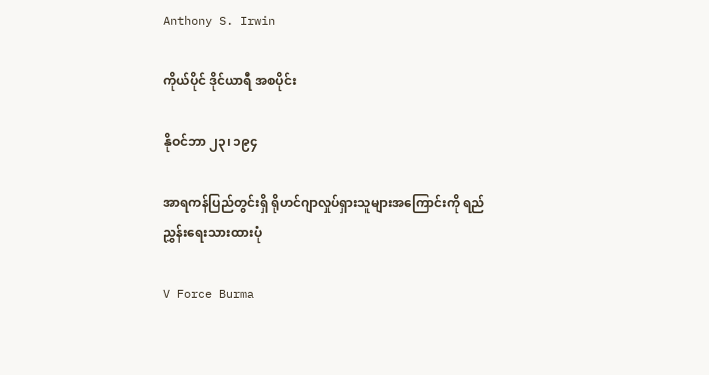Anthony S. Irwin

ကိုယ်ပိုင် ဒိုင်ယာရီ အစပိုင်း

နိုဝင်ဘာ ၂၃၊ ၁၉၄

အာရကန်ပြည်တွင်းရှိ ရိုဟင်ဂျာလှုပ်ရှားသူများအကြောင်းကို ရည်ညွှန်းရေးသားထားပုံ

V Force Burma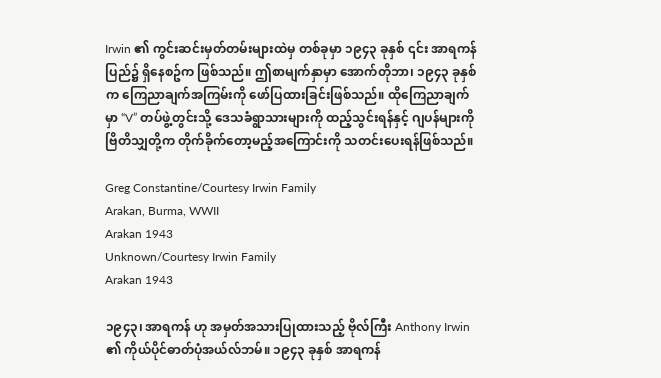Irwin ၏ ကွင်းဆင်းမှတ်တမ်းများထဲမှ တစ်ခုမှာ ၁၉၄၃ ခုနှစ် ၎င်း အာရကန်ပြည်၌ ရှိနေစဥ်က ဖြစ်သည်။ ဤစာမျက်နှာမှာ အောက်တိုဘာ၊ ၁၉၄၃ ခုနှစ်က ကြေညာချက်အကြမ်းကို ဖော်ပြထားခြင်းဖြစ်သည်။ ထိုကြေညာချက်မှာ “V” တပ်ဖွဲ့တွင်းသို့ ဒေသခံရွာသားများကို ထည့်သွင်းရန်နှင့် ဂျပန်များကို ဗြိတိသျှတို့က တိုက်ခိုက်တော့မည့်အကြောင်းကို သတင်းပေးရန်ဖြစ်သည်။

Greg Constantine/Courtesy Irwin Family
Arakan, Burma, WWII
Arakan 1943
Unknown/Courtesy Irwin Family
Arakan 1943

၁၉၄၃၊ အာရကန် ဟု အမှတ်အသားပြုထားသည့် ဗိုလ်ကြီး Anthony Irwin ၏ ကိုယ်ပိုင်ဓာတ်ပုံအယ်လ်ဘမ်။ ၁၉၄၃ ခုနှစ် အာရကန်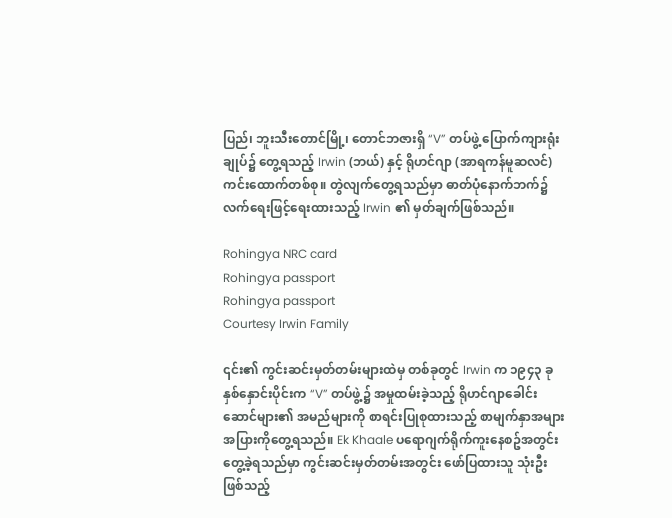ပြည်၊ ဘူးသီးတောင်မြို့၊ တောင်ဘဇားရှိ “V” တပ်ဖွဲ့ ပြောက်ကျားရုံးချုပ်၌ တွေ့ရသည့် Irwin (ဘယ်) နှင့် ရိုဟင်ဂျာ (အာရကန်မူဆလင်) ကင်းထောက်တစ်စု။ တွဲလျက်တွေ့ရသည်မှာ ဓာတ်ပုံနောက်ဘက်၌  လက်ရေးဖြင့်ရေးထားသည့် Irwin ၏ မှတ်ချက်ဖြစ်သည်။

Rohingya NRC card
Rohingya passport
Rohingya passport
Courtesy Irwin Family

၎င်း၏ ကွင်းဆင်းမှတ်တမ်းများထဲမှ တစ်ခုတွင် Irwin က ၁၉၄၃ ခုနှစ်နှောင်းပိုင်းက “V” တပ်ဖွဲ့၌ အမှုထမ်းခဲ့သည့် ရိုဟင်ဂျာခေါင်းဆောင်များ၏ အမည်များကို စာရင်းပြုစုထားသည့် စာမျက်နှာအများအပြားကိုတွေ့ရသည်။ Ek Khaale ပရောဂျက်ရိုက်ကူးနေစဥ်အတွင်း တွေ့ခဲ့ရသည်မှာ ကွင်းဆင်းမှတ်တမ်းအတွင်း ဖော်ပြထားသူ သုံးဦးဖြစ်သည့်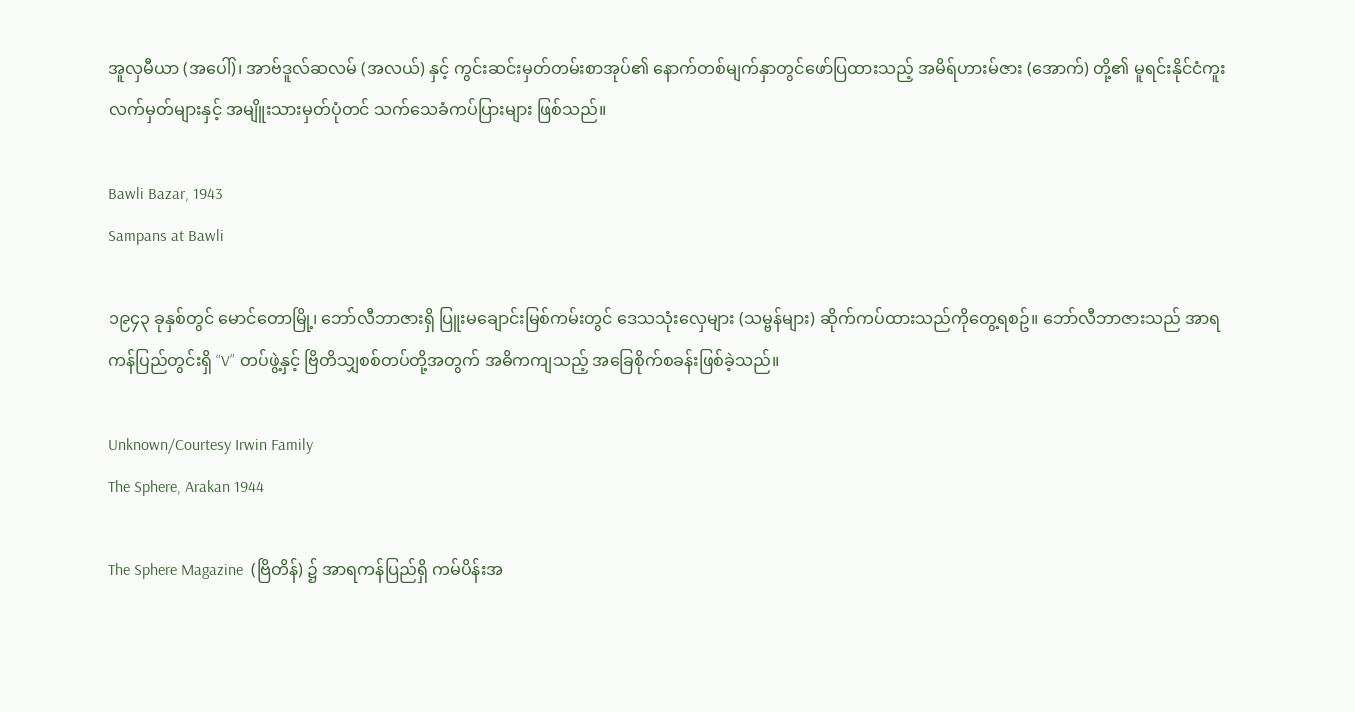အူလှမီယာ (အပေါ်)၊ အာဗ်ဒူလ်ဆလမ် (အလယ်) နှင့် ကွင်းဆင်းမှတ်တမ်းစာအုပ်၏ နောက်တစ်မျက်နှာတွင်ဖော်ပြထားသည့် အမိရ်ဟားမ်ဇား (အောက်) တို့၏ မူရင်းနိုင်ငံကူးလက်မှတ်များနှင့် အမျိူးသားမှတ်ပုံတင် သက်သေခံကပ်ပြားများ ဖြစ်သည်။

Bawli Bazar, 1943
Sampans at Bawli

၁၉၄၃ ခုနှစ်တွင် မောင်တောမြို့၊ ဘော်လီဘာဇားရှိ ပြူးမချောင်းမြစ်ကမ်းတွင် ဒေသသုံးလှေများ (သမ္ဗန်များ) ဆိုက်ကပ်ထားသည်ကိုတွေ့ရစဥ်။ ဘော်လီဘာဇားသည် အာရကန်ပြည်တွင်းရှိ “V” တပ်ဖွဲ့နှင့် ဗြိတိသျှစစ်တပ်တို့အတွက် အဓိကကျသည့် အခြေစိုက်စခန်းဖြစ်ခဲ့သည်။

Unknown/Courtesy Irwin Family
The Sphere, Arakan 1944

The Sphere Magazine  (ဗြိတိန်) ၌ အာရကန်ပြည်ရှိ ကမ်ပိန်းအ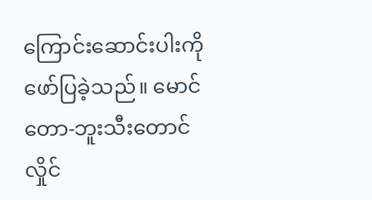ကြောင်းဆောင်းပါးကို ဖော်ပြခဲ့သည်။ မောင်တော-ဘူးသီးတောင် လှိုင်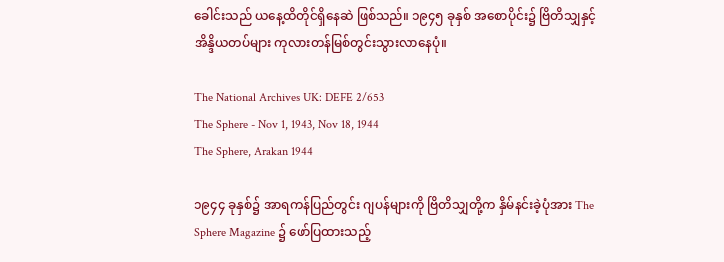ခေါင်းသည် ယနေ့ထိတိုင်ရှိနေဆဲ ဖြစ်သည်။ ၁၉၄၅ ခုနှစ် အစောပိုင်း၌ ဗြိတိသျှနှင့်အိန္ဒိယတပ်များ ကုလားတန်မြစ်တွင်းသွားလာနေပုံ။

The National Archives UK: DEFE 2/653
The Sphere - Nov 1, 1943, Nov 18, 1944
The Sphere, Arakan 1944

၁၉၄၄ ခုနှစ်၌ အာရကန်ပြည်တွင်း ဂျပန်များကို ဗြိတိသျှတို့က နှိမ်နင်းခဲ့ပုံအား The Sphere Magazine ၌ ဖော်ပြထားသည့်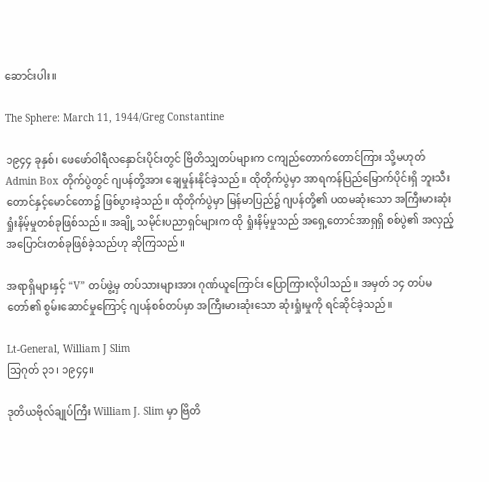ဆောင်းပါး။

The Sphere: March 11, 1944/Greg Constantine

၁၉၄၄ ခုနှစ်၊ ဖေဖော်ဝါရီလနှောင်းပိုင်းတွင် ဗြိတိသျှတပ်များက ငကျည်တောက်တောင်ကြား သို့မဟုတ် Admin Box တိုက်ပွဲတွင် ဂျပန်တို့အား ချေမှုန်းနိုင်ခဲ့သည်။ ထိုတိုက်ပွဲမှာ အာရကန်ပြည်မြောက်ပိုင်းရှိ ဘူးသီးတောင်နှင့်မောင်တော၌ ဖြစ်ပွားခဲ့သည်။ ထိုတိုက်ပွဲမှာ မြန်မာပြည်၌ ဂျပန်တို့၏ ပထမဆုံးသော အကြီးမားဆုံး ရှုံးနိမ့်မှုတစ်ခုဖြစ်သည်။ အချို့ သမိုင်းပညာရှင်များက ထို ရှုံးနိမ့်မှုသည် အရှေ့တောင်အာရှရှိ စစ်ပွဲ၏ အလှည့်အပြောင်းတစ်ခုဖြစ်ခဲ့သည်ဟု ဆိုကြသည်။

အရာရှိများနှင့် “V” တပ်ဖွဲ့မှ တပ်သားများအား ဂုဏ်ယူကြောင်း ပြောကြားလိုပါသည်။ အမှတ် ၁၄ တပ်မတော်၏ စွမ်းဆောင်မှုကြောင့် ဂျပန်စစ်တပ်မှာ အကြီးမားဆုံးသော ဆုံးရှုံးမှုကို ရင်ဆိုင်ခဲ့သည်။

Lt-General, William J Slim
သြဂုတ် ၃၁၊ ၁၉၄၄။

ဒုတိယဗိုလ်ချုပ်ကြီး William J. Slim မှာ ဗြိတိ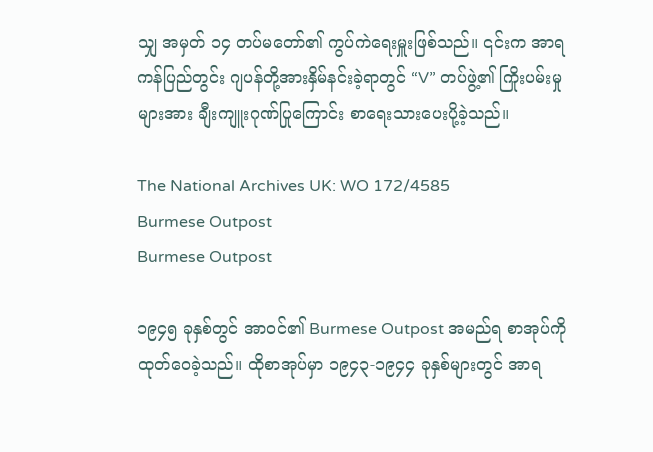သျှ အမှတ် ၁၄ တပ်မတော်၏ ကွပ်ကဲရေးမှူးဖြစ်သည်။ ၎င်းက အာရကန်ပြည်တွင်း ဂျပန်တို့အားနှိမ်နင်းခဲ့ရာတွင် “V” တပ်ဖွဲ့၏ ကြိုးပမ်းမှုများအား ချီးကျူးဂုဏ်ပြုကြောင်း စာရေးသားပေးပို့ခဲ့သည်။

The National Archives UK: WO 172/4585
Burmese Outpost
Burmese Outpost

၁၉၄၅ ခုနှစ်တွင် အာဝင်၏ Burmese Outpost အမည်ရ စာအုပ်ကိုထုတ်ဝေခဲ့သည်။ ထိုစာအုပ်မှာ ၁၉၄၃-၁၉၄၄ ခုနှစ်များတွင် အာရ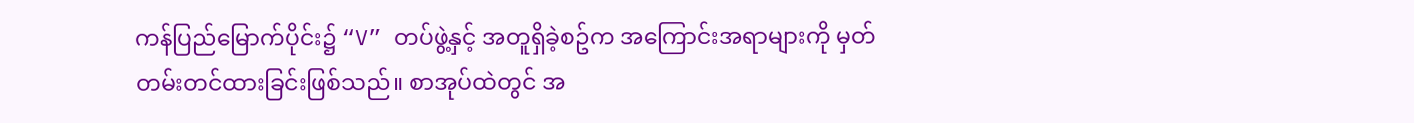ကန်ပြည်မြောက်ပိုင်း၌ “V” တပ်ဖွဲ့နှင့် အတူရှိခဲ့စဥ်က အကြောင်းအရာများကို မှတ်တမ်းတင်ထားခြင်းဖြစ်သည်။ စာအုပ်ထဲတွင် အ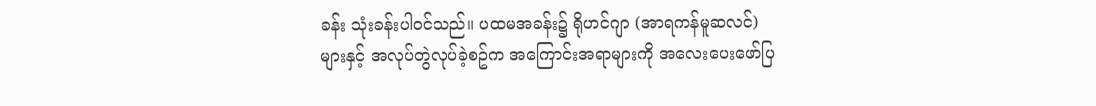ခန်း သုံးခန်းပါဝင်သည်။ ပထမအခန်း၌ ရိုဟင်ဂျာ (အာရကန်မူဆလင်) များနှင့် အလုပ်တွဲလုပ်ခဲ့စဥ်က အကြောင်းအရာများကို အလေးပေးဖော်ပြ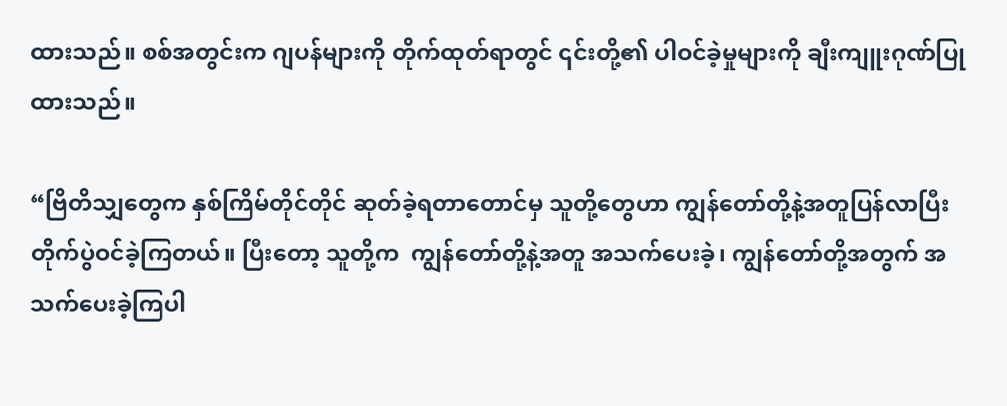ထားသည်။ စစ်အတွင်းက ဂျပန်များကို တိုက်ထုတ်ရာတွင် ၎င်းတို့၏ ပါဝင်ခဲ့မှုများကို ချီးကျူးဂုဏ်ပြုထားသည်။

“ဗြိတိသျှတွေက နှစ်ကြိမ်တိုင်တိုင် ဆုတ်ခဲ့ရတာတောင်မှ သူတို့တွေဟာ ကျွန်တော်တို့နဲ့အတူပြန်လာပြီး တိုက်ပွဲဝင်ခဲ့ကြတယ်။ ပြီးတော့ သူတို့က  ကျွန်တော်တို့နဲ့အတူ အသက်ပေးခဲ့၊ ကျွန်တော်တို့အတွက် အသက်ပေးခဲ့ကြပါ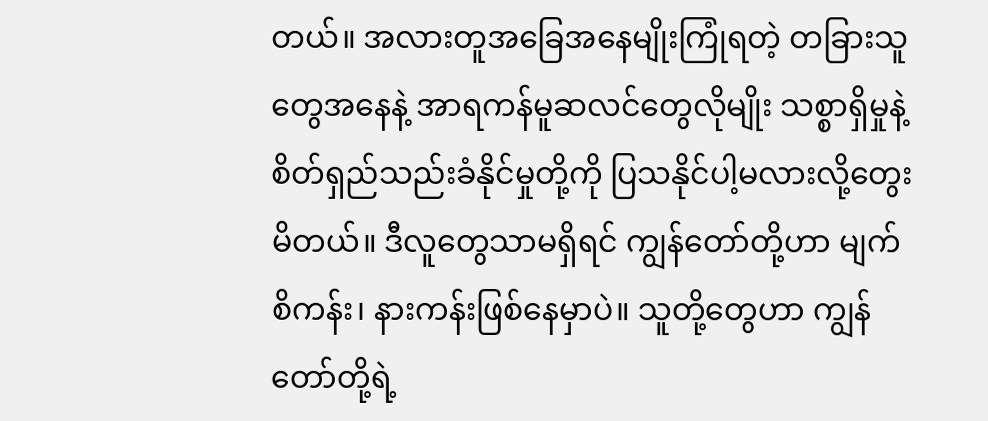တယ်။ အလားတူအခြေအနေမျိုးကြုံရတဲ့ တခြားသူတွေအနေနဲ့ အာရကန်မူဆလင်တွေလိုမျိုး သစ္စာရှိမှုနဲ့ စိတ်ရှည်သည်းခံနိုင်မှုတို့ကို ပြသနိုင်ပါ့မလားလို့တွေးမိတယ်။ ဒီလူတွေသာမရှိရင် ကျွန်တော်တို့ဟာ မျက်စိကန်း၊ နားကန်းဖြစ်နေမှာပဲ။ သူတို့တွေဟာ ကျွန်တော်တို့ရဲ့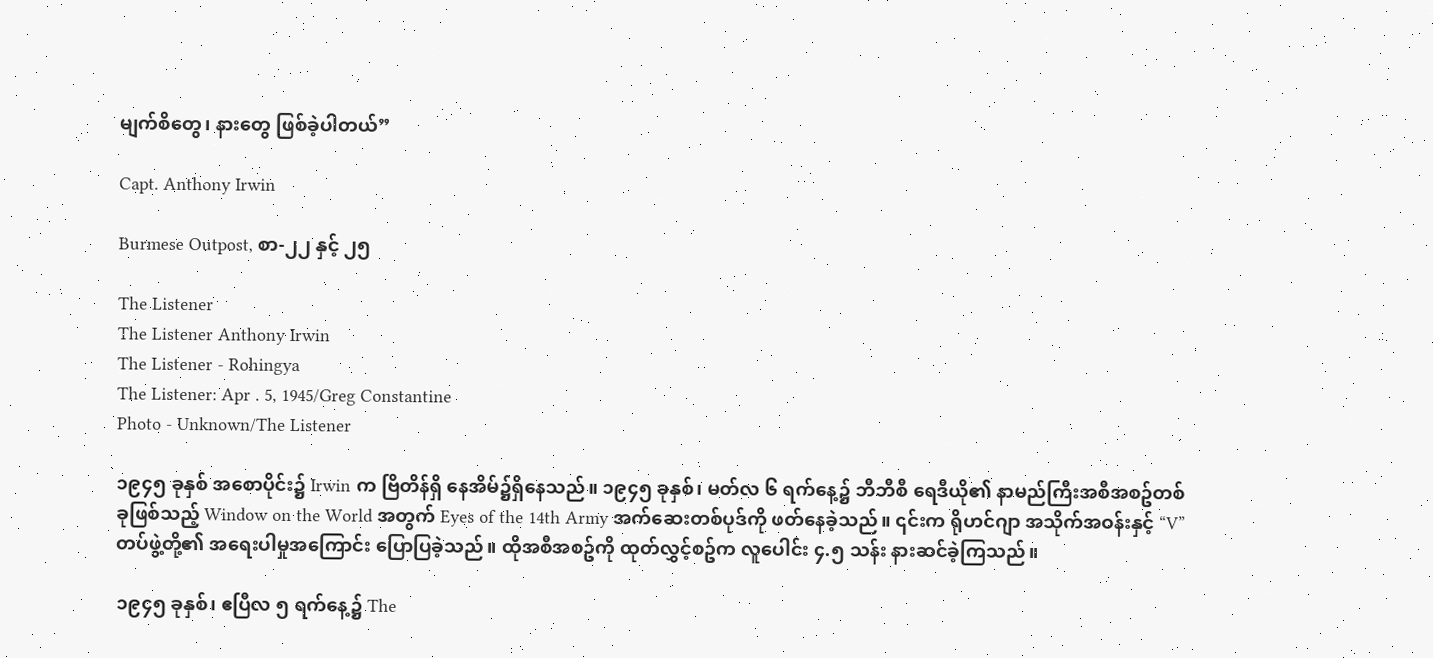မျက်စိတွေ၊ နားတွေ ဖြစ်ခဲ့ပါတယ်”

Capt. Anthony Irwin

Burmese Outpost, စာ-၂၂ နှင့် ၂၅

The Listener
The Listener Anthony Irwin
The Listener - Rohingya
The Listener: Apr . 5, 1945/Greg Constantine
Photo - Unknown/The Listener

၁၉၄၅ ခုနှစ် အစောပိုင်း၌ Irwin က ဗြိတိန်ရှိ နေအိမ်၌ရှိနေသည်။ ၁၉၄၅ ခုနှစ်၊ မတ်လ ၆ ရက်နေ့၌ ဘီဘီစီ ရေဒီယို၏ နာမည်ကြီးအစီအစဥ်တစ်ခုဖြစ်သည့် Window on the World အတွက် Eyes of the 14th Army အက်ဆေးတစ်ပုဒ်ကို ဖတ်နေခဲ့သည်။ ၎င်းက ရိုဟင်ဂျာ အသိုက်အဝန်းနှင့် “V” တပ်ဖွဲ့တို့၏ အရေးပါမှုအကြောင်း ပြောပြခဲ့သည်။ ထိုအစီအစဥ်ကို ထုတ်လွှင့်စဥ်က လူပေါင်း ၄.၅ သန်း နားဆင်ခဲ့ကြသည်။

၁၉၄၅ ခုနှစ်၊ ဧပြီလ ၅ ရက်နေ့၌ The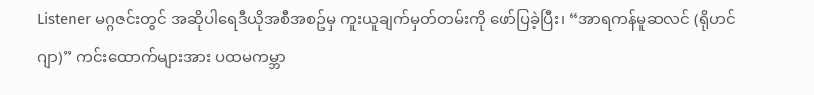Listener မဂ္ဂဇင်းတွင် အဆိုပါရေဒီယိုအစီအစဥ်မှ ကူးယူချက်မှတ်တမ်းကို ဖော်ပြခဲ့ပြီး၊ “အာရကန်မူဆလင် (ရိုဟင်ဂျာ)” ကင်းထောက်များအား ပထမကမ္ဘာ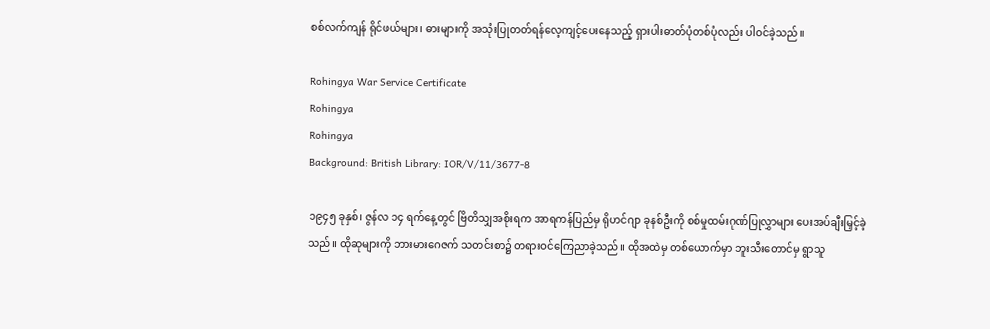စစ်လက်ကျန် ရိုင်ဖယ်များ၊ ဓားများကို အသုံးပြုတတ်ရန်လေ့ကျင့်ပေးနေသည့် ရှားပါးဓာတ်ပုံတစ်ပုံလည်း ပါဝင်ခဲ့သည်။

Rohingya War Service Certificate
Rohingya
Rohingya
Background: British Library: IOR/V/11/3677-8

၁၉၄၅ ခုနှစ်၊ ဇွန်လ ၁၄ ရက်နေ့တွင် ဗြိတိသျှအစိုးရက အာရကန်ပြည်မှ ရိုဟင်ဂျာ ခုနစ်ဦးကို စစ်မှုထမ်းဂုဏ်ပြုလွှာများ ပေးအပ်ချီးမြှင့်ခဲ့သည်။ ထိုဆုများကို ဘားမားဂေဇက် သတင်းစာ၌ တရားဝင်ကြေညာခဲ့သည်။ ထိုအထဲမှ တစ်ယောက်မှာ ဘူးသီးတောင်မှ ရွာသူ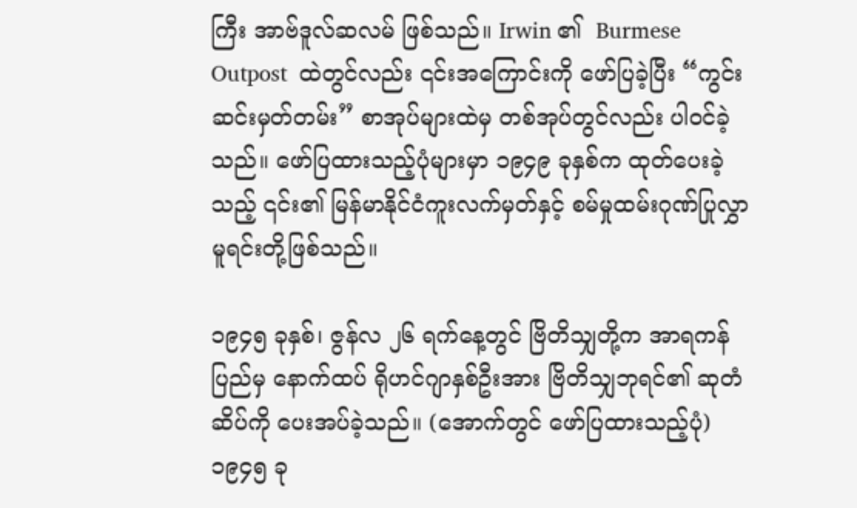ကြီး အာဗ်ဒူလ်ဆလမ် ဖြစ်သည်။ Irwin ၏  Burmese Outpost  ထဲတွင်လည်း ၎င်းအကြောင်းကို ဖော်ပြခဲ့ပြီး “ကွင်းဆင်းမှတ်တမ်း” စာအုပ်များထဲမှ တစ်အုပ်တွင်လည်း ပါဝင်ခဲ့သည်။ ဖော်ပြထားသည့်ပုံများမှာ ၁၉၄၉ ခုနှစ်က ထုတ်ပေးခဲ့သည့် ၎င်း၏ မြန်မာနိုင်ငံကူးလက်မှတ်နှင့် စမ်မှုထမ်းဂုဏ်ပြုလွှာမူရင်းတို့ဖြစ်သည်။

၁၉၄၅ ခုနှစ်၊ ဇွန်လ ၂၆ ရက်နေ့တွင် ဗြိတိသျှတို့က အာရကန်ပြည်မှ နောက်ထပ် ရိုဟင်ဂျာနှစ်ဦးအား ဗြိတိသျှဘုရင်၏ ဆုတံဆိပ်ကို ပေးအပ်ခဲ့သည်။ (အောက်တွင် ဖော်ပြထားသည့်ပုံ) ၁၉၄၅ ခု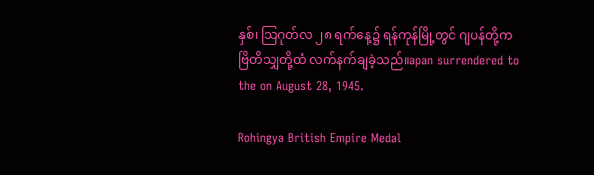နှစ်၊ သြဂုတ်လ ၂၈ ရက်နေ့၌ ရန်ကုန်မြို့တွင် ဂျပန်တို့က ဗြိတိသျှတို့ထံ လက်နက်ချခဲ့သည်။apan surrendered to the on August 28, 1945.

Rohingya British Empire Medal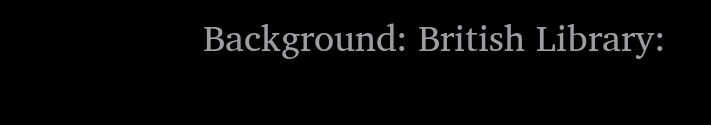Background: British Library: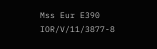Mss Eur E390
IOR/V/11/3877-8